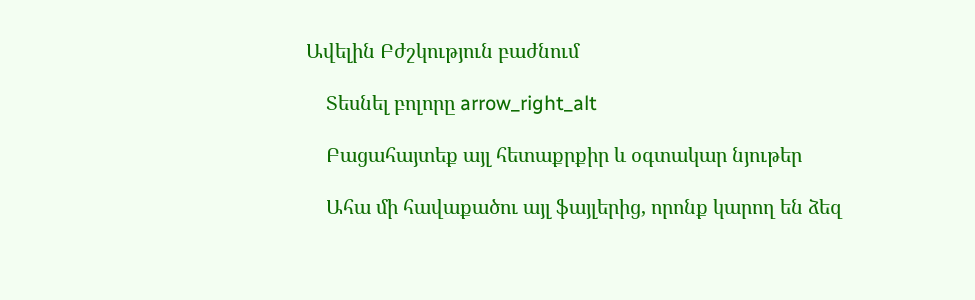Ավելին Բժշկություն բաժնում

    Տեսնել բոլորը arrow_right_alt

    Բացահայտեք այլ հետաքրքիր և օգտակար նյութեր

    Ահա մի հավաքածու այլ ֆայլերից, որոնք կարող են ձեզ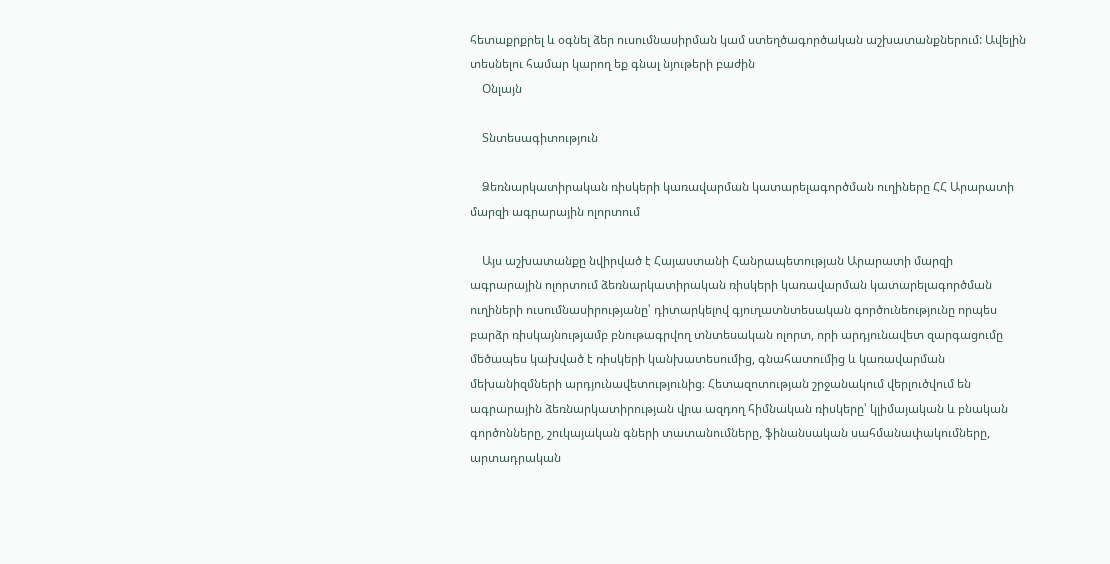հետաքրքրել և օգնել ձեր ուսումնասիրման կամ ստեղծագործական աշխատանքներում: Ավելին տեսնելու համար կարող եք գնալ նյութերի բաժին
    Օնլայն

    Տնտեսագիտություն

    Ձեռնարկատիրական ռիսկերի կառավարման կատարելագործման ուղիները ՀՀ Արարատի մարզի ագրարային ոլորտում

    Այս աշխատանքը նվիրված է Հայաստանի Հանրապետության Արարատի մարզի ագրարային ոլորտում ձեռնարկատիրական ռիսկերի կառավարման կատարելագործման ուղիների ուսումնասիրությանը՝ դիտարկելով գյուղատնտեսական գործունեությունը որպես բարձր ռիսկայնությամբ բնութագրվող տնտեսական ոլորտ, որի արդյունավետ զարգացումը մեծապես կախված է ռիսկերի կանխատեսումից, գնահատումից և կառավարման մեխանիզմների արդյունավետությունից։ Հետազոտության շրջանակում վերլուծվում են ագրարային ձեռնարկատիրության վրա ազդող հիմնական ռիսկերը՝ կլիմայական և բնական գործոնները, շուկայական գների տատանումները, ֆինանսական սահմանափակումները, արտադրական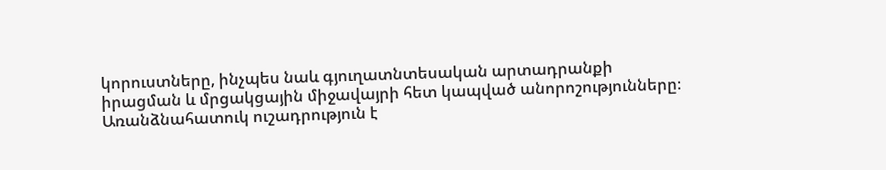կորուստները, ինչպես նաև գյուղատնտեսական արտադրանքի իրացման և մրցակցային միջավայրի հետ կապված անորոշությունները։ Առանձնահատուկ ուշադրություն է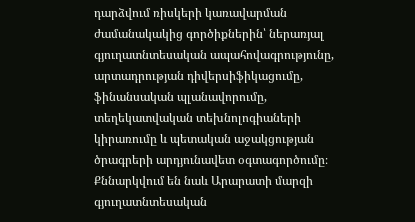դարձվում ռիսկերի կառավարման ժամանակակից գործիքներին՝ ներառյալ գյուղատնտեսական ապահովագրությունը, արտադրության դիվերսիֆիկացումը, ֆինանսական պլանավորումը, տեղեկատվական տեխնոլոգիաների կիրառումը և պետական աջակցության ծրագրերի արդյունավետ օգտագործումը։ Քննարկվում են նաև Արարատի մարզի գյուղատնտեսական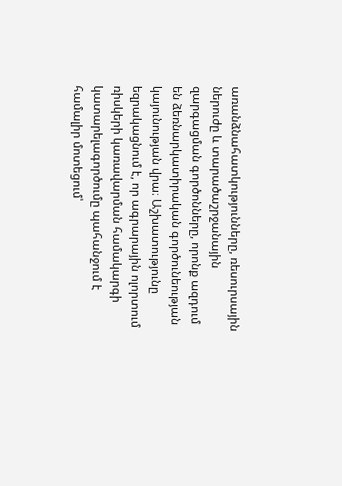առանձնահատկությունները, ռեսուրսային ներուժը և տարածաշրջանային զարգացման գործոնները, որոնք ազդում են ձեռնարկատիրական գործունեության կայունության վրա։ Աշխատությունը եզրակացնում է, որ ագրարային ոլորտում ռիսկերի կառավարման համակարգի կատարելագործումը պահանջում է համալիր մոտեցում՝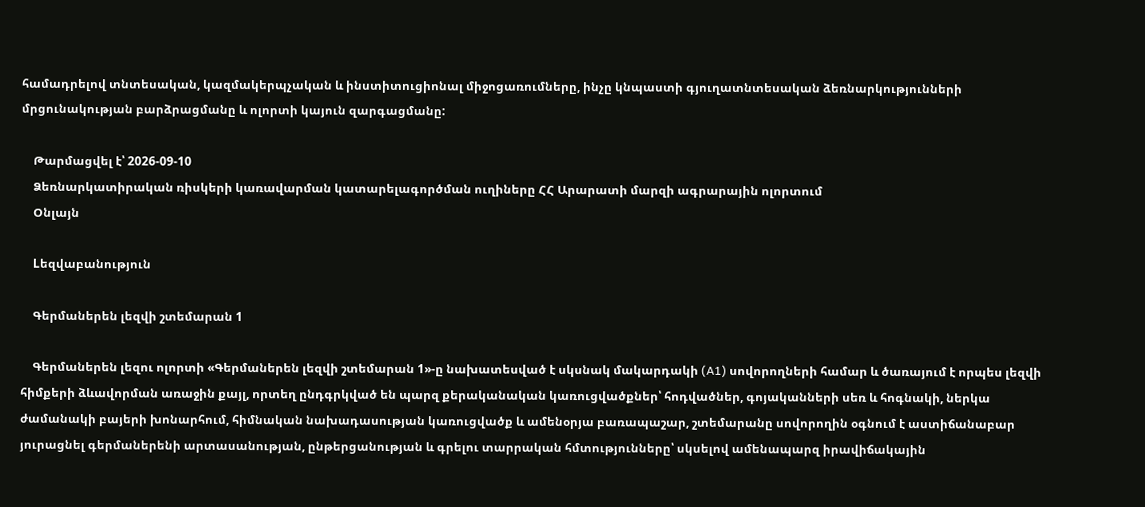համադրելով տնտեսական, կազմակերպչական և ինստիտուցիոնալ միջոցառումները, ինչը կնպաստի գյուղատնտեսական ձեռնարկությունների մրցունակության բարձրացմանը և ոլորտի կայուն զարգացմանը:

    Թարմացվել է՝ 2026-09-10
    Ձեռնարկատիրական ռիսկերի կառավարման կատարելագործման ուղիները ՀՀ Արարատի մարզի ագրարային ոլորտում
    Օնլայն

    Lեզվաբանություն

    Գերմաներեն լեզվի շտեմարան 1

    Գերմաներեն լեզու ոլորտի «Գերմաներեն լեզվի շտեմարան 1»-ը նախատեսված է սկսնակ մակարդակի (A1) սովորողների համար և ծառայում է որպես լեզվի հիմքերի ձևավորման առաջին քայլ, որտեղ ընդգրկված են պարզ քերականական կառուցվածքներ՝ հոդվածներ, գոյականների սեռ և հոգնակի, ներկա ժամանակի բայերի խոնարհում, հիմնական նախադասության կառուցվածք և ամենօրյա բառապաշար, շտեմարանը սովորողին օգնում է աստիճանաբար յուրացնել գերմաներենի արտասանության, ընթերցանության և գրելու տարրական հմտությունները՝ սկսելով ամենապարզ իրավիճակային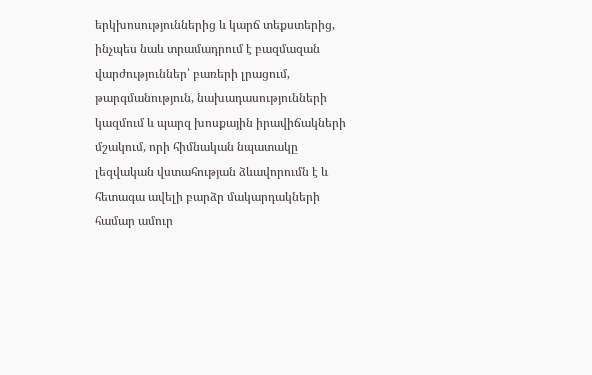երկխոսություններից և կարճ տեքստերից, ինչպես նաև տրամադրում է բազմազան վարժություններ՝ բառերի լրացում, թարգմանություն, նախադասությունների կազմում և պարզ խոսքային իրավիճակների մշակում, որի հիմնական նպատակը լեզվական վստահության ձևավորումն է և հետագա ավելի բարձր մակարդակների համար ամուր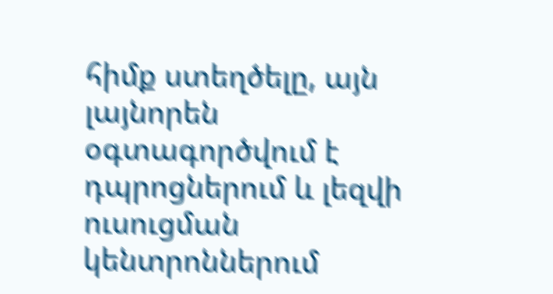հիմք ստեղծելը, այն լայնորեն օգտագործվում է դպրոցներում և լեզվի ուսուցման կենտրոններում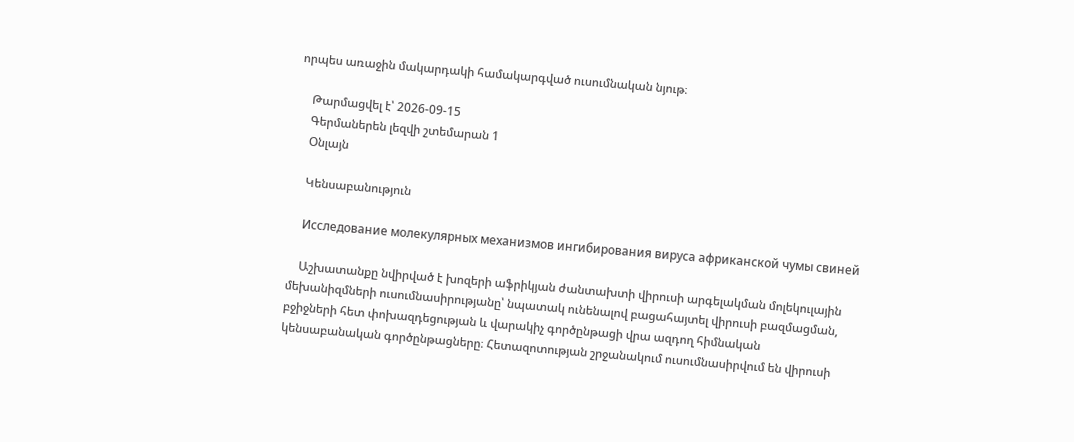որպես առաջին մակարդակի համակարգված ուսումնական նյութ։

    Թարմացվել է՝ 2026-09-15
    Գերմաներեն լեզվի շտեմարան 1
    Օնլայն

    Կենսաբանություն

    Исследование молекулярных механизмов ингибирования вируса африканской чумы свиней

    Աշխատանքը նվիրված է խոզերի աֆրիկյան ժանտախտի վիրուսի արգելակման մոլեկուլային մեխանիզմների ուսումնասիրությանը՝ նպատակ ունենալով բացահայտել վիրուսի բազմացման, բջիջների հետ փոխազդեցության և վարակիչ գործընթացի վրա ազդող հիմնական կենսաբանական գործընթացները։ Հետազոտության շրջանակում ուսումնասիրվում են վիրուսի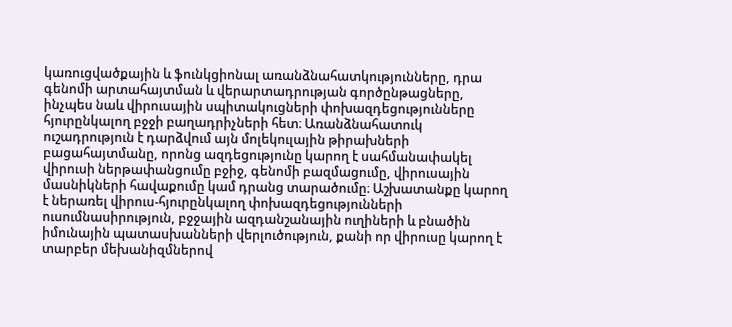կառուցվածքային և ֆունկցիոնալ առանձնահատկությունները, դրա գենոմի արտահայտման և վերարտադրության գործընթացները, ինչպես նաև վիրուսային սպիտակուցների փոխազդեցությունները հյուրընկալող բջջի բաղադրիչների հետ։ Առանձնահատուկ ուշադրություն է դարձվում այն մոլեկուլային թիրախների բացահայտմանը, որոնց ազդեցությունը կարող է սահմանափակել վիրուսի ներթափանցումը բջիջ, գենոմի բազմացումը, վիրուսային մասնիկների հավաքումը կամ դրանց տարածումը։ Աշխատանքը կարող է ներառել վիրուս-հյուրընկալող փոխազդեցությունների ուսումնասիրություն, բջջային ազդանշանային ուղիների և բնածին իմունային պատասխանների վերլուծություն, քանի որ վիրուսը կարող է տարբեր մեխանիզմներով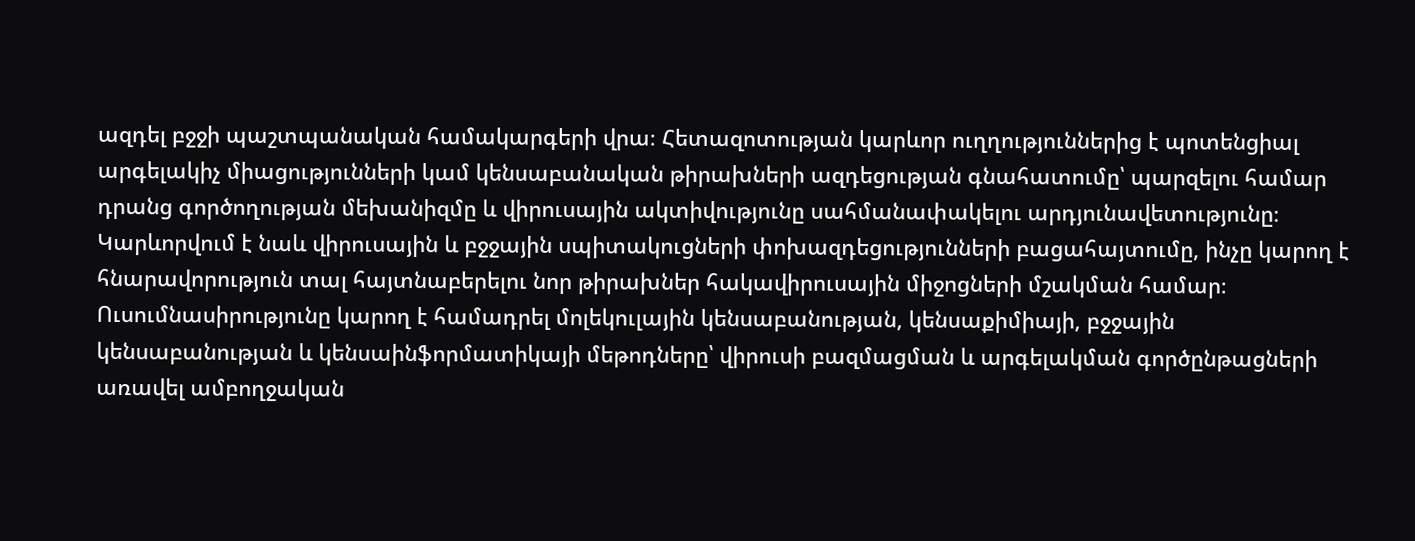ազդել բջջի պաշտպանական համակարգերի վրա։ Հետազոտության կարևոր ուղղություններից է պոտենցիալ արգելակիչ միացությունների կամ կենսաբանական թիրախների ազդեցության գնահատումը՝ պարզելու համար դրանց գործողության մեխանիզմը և վիրուսային ակտիվությունը սահմանափակելու արդյունավետությունը։ Կարևորվում է նաև վիրուսային և բջջային սպիտակուցների փոխազդեցությունների բացահայտումը, ինչը կարող է հնարավորություն տալ հայտնաբերելու նոր թիրախներ հակավիրուսային միջոցների մշակման համար։ Ուսումնասիրությունը կարող է համադրել մոլեկուլային կենսաբանության, կենսաքիմիայի, բջջային կենսաբանության և կենսաինֆորմատիկայի մեթոդները՝ վիրուսի բազմացման և արգելակման գործընթացների առավել ամբողջական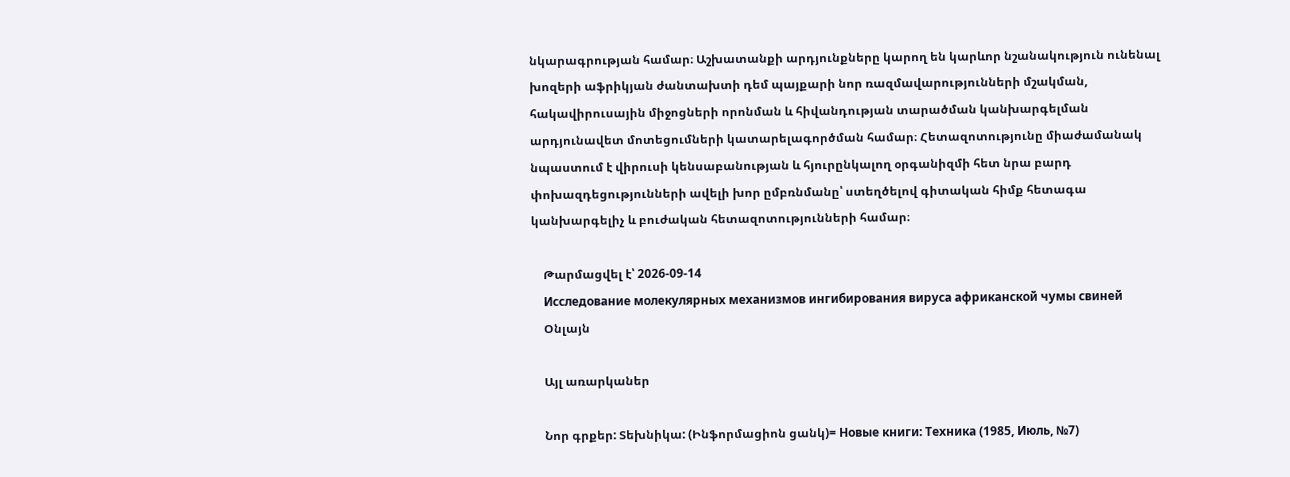նկարագրության համար։ Աշխատանքի արդյունքները կարող են կարևոր նշանակություն ունենալ խոզերի աֆրիկյան ժանտախտի դեմ պայքարի նոր ռազմավարությունների մշակման, հակավիրուսային միջոցների որոնման և հիվանդության տարածման կանխարգելման արդյունավետ մոտեցումների կատարելագործման համար։ Հետազոտությունը միաժամանակ նպաստում է վիրուսի կենսաբանության և հյուրընկալող օրգանիզմի հետ նրա բարդ փոխազդեցությունների ավելի խոր ըմբռնմանը՝ ստեղծելով գիտական հիմք հետագա կանխարգելիչ և բուժական հետազոտությունների համար։

    Թարմացվել է՝ 2026-09-14
    Исследование молекулярных механизмов ингибирования вируса африканской чумы свиней
    Օնլայն

    Այլ առարկաներ

    Նոր գրքեր: Տեխնիկա: (Ինֆորմացիոն ցանկ)= Новые книги: Техника (1985, Июль, №7)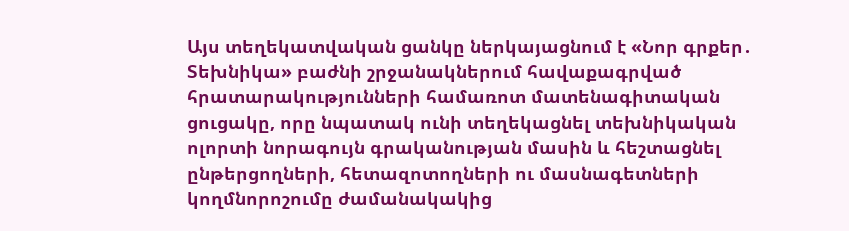Այս տեղեկատվական ցանկը ներկայացնում է «Նոր գրքեր․ Տեխնիկա» բաժնի շրջանակներում հավաքագրված հրատարակությունների համառոտ մատենագիտական ցուցակը, որը նպատակ ունի տեղեկացնել տեխնիկական ոլորտի նորագույն գրականության մասին և հեշտացնել ընթերցողների, հետազոտողների ու մասնագետների կողմնորոշումը ժամանակակից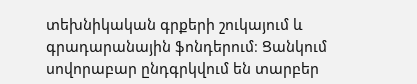տեխնիկական գրքերի շուկայում և գրադարանային ֆոնդերում։ Ցանկում սովորաբար ընդգրկվում են տարբեր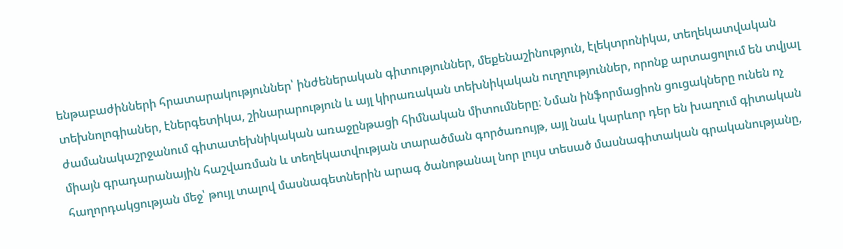ենթաբաժինների հրատարակություններ՝ ինժեներական գիտություններ, մեքենաշինություն, էլեկտրոնիկա, տեղեկատվական տեխնոլոգիաներ, էներգետիկա, շինարարություն և այլ կիրառական տեխնիկական ուղղություններ, որոնք արտացոլում են տվյալ ժամանակաշրջանում գիտատեխնիկական առաջընթացի հիմնական միտումները։ Նման ինֆորմացիոն ցուցակները ունեն ոչ միայն գրադարանային հաշվառման և տեղեկատվության տարածման գործառույթ, այլ նաև կարևոր դեր են խաղում գիտական հաղորդակցության մեջ՝ թույլ տալով մասնագետներին արագ ծանոթանալ նոր լույս տեսած մասնագիտական գրականությանը,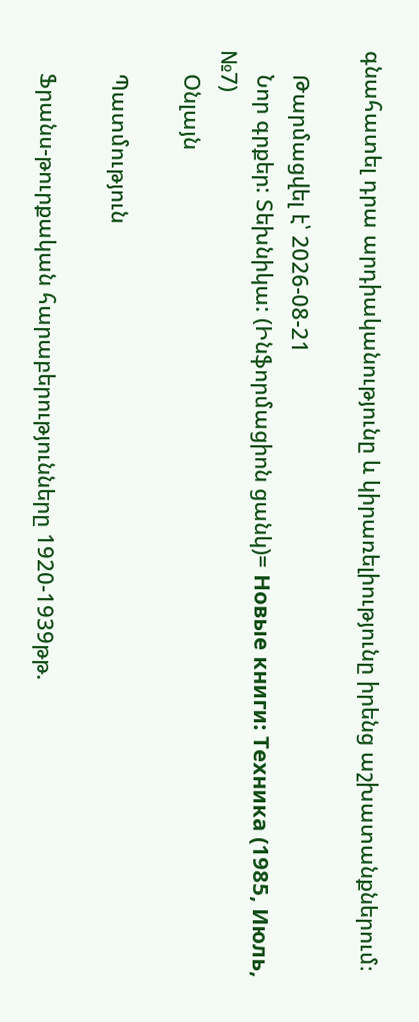գնահատել դրա արդիականությունը և կիրառելիությունը իրենց աշխատանքներում։

    Թարմացվել է՝ 2026-08-21
    Նոր գրքեր: Տեխնիկա: (Ինֆորմացիոն ցանկ)= Новые книги: Техника (1985, Июль, №7)
    Օնլայն

    Պատմություն

    Ֆրանս-թուրքական հարաբերությունները 1920-1939թթ.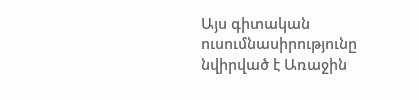Այս գիտական ուսումնասիրությունը նվիրված է Առաջին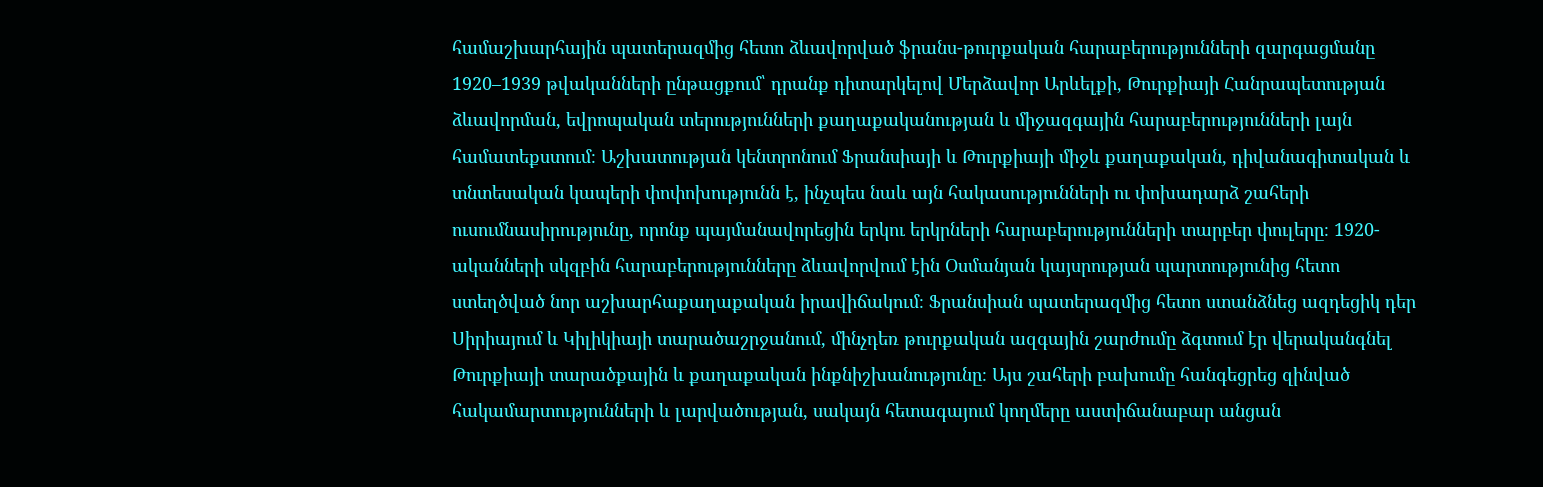համաշխարհային պատերազմից հետո ձևավորված ֆրանս-թուրքական հարաբերությունների զարգացմանը 1920–1939 թվականների ընթացքում՝ դրանք դիտարկելով Մերձավոր Արևելքի, Թուրքիայի Հանրապետության ձևավորման, եվրոպական տերությունների քաղաքականության և միջազգային հարաբերությունների լայն համատեքստում։ Աշխատության կենտրոնում Ֆրանսիայի և Թուրքիայի միջև քաղաքական, դիվանագիտական և տնտեսական կապերի փոփոխությունն է, ինչպես նաև այն հակասությունների ու փոխադարձ շահերի ուսումնասիրությունը, որոնք պայմանավորեցին երկու երկրների հարաբերությունների տարբեր փուլերը։ 1920-ականների սկզբին հարաբերությունները ձևավորվում էին Օսմանյան կայսրության պարտությունից հետո ստեղծված նոր աշխարհաքաղաքական իրավիճակում։ Ֆրանսիան պատերազմից հետո ստանձնեց ազդեցիկ դեր Սիրիայում և Կիլիկիայի տարածաշրջանում, մինչդեռ թուրքական ազգային շարժումը ձգտում էր վերականգնել Թուրքիայի տարածքային և քաղաքական ինքնիշխանությունը։ Այս շահերի բախումը հանգեցրեց զինված հակամարտությունների և լարվածության, սակայն հետագայում կողմերը աստիճանաբար անցան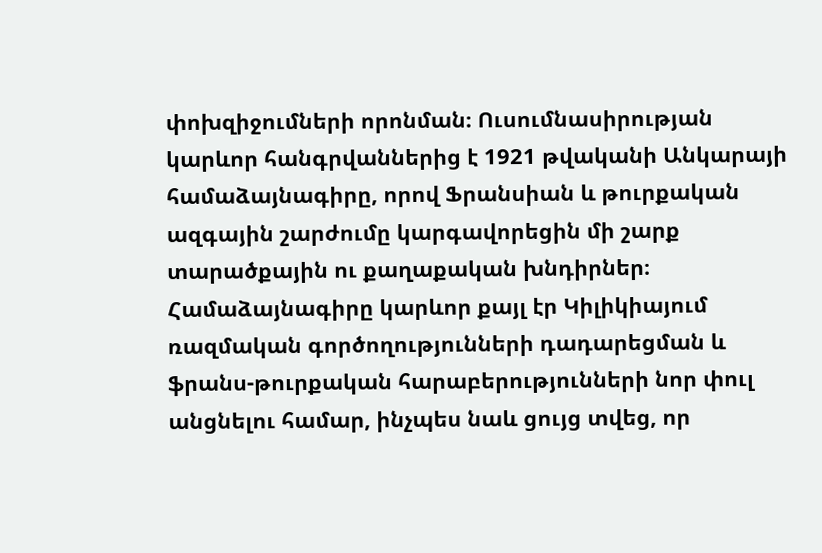փոխզիջումների որոնման։ Ուսումնասիրության կարևոր հանգրվաններից է 1921 թվականի Անկարայի համաձայնագիրը, որով Ֆրանսիան և թուրքական ազգային շարժումը կարգավորեցին մի շարք տարածքային ու քաղաքական խնդիրներ։ Համաձայնագիրը կարևոր քայլ էր Կիլիկիայում ռազմական գործողությունների դադարեցման և ֆրանս-թուրքական հարաբերությունների նոր փուլ անցնելու համար, ինչպես նաև ցույց տվեց, որ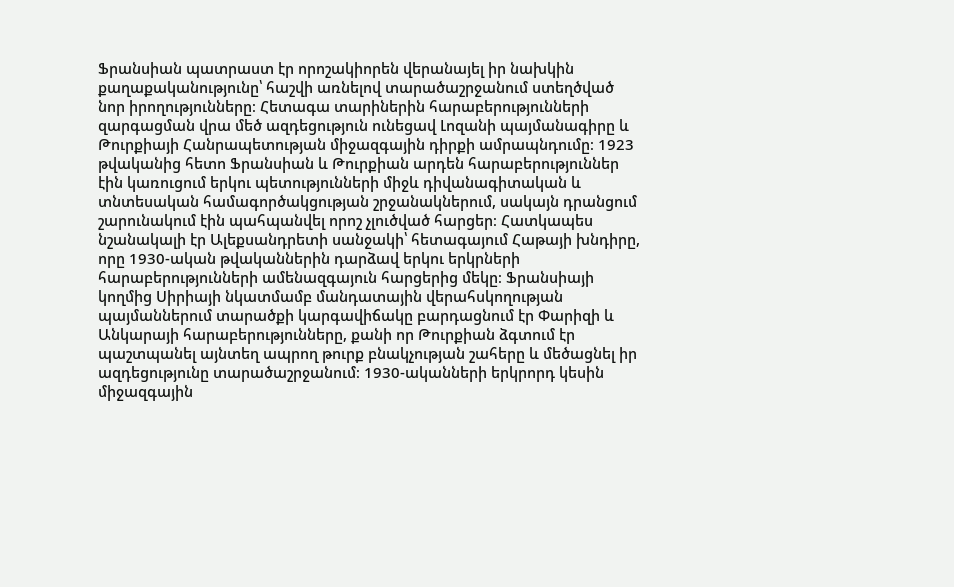Ֆրանսիան պատրաստ էր որոշակիորեն վերանայել իր նախկին քաղաքականությունը՝ հաշվի առնելով տարածաշրջանում ստեղծված նոր իրողությունները։ Հետագա տարիներին հարաբերությունների զարգացման վրա մեծ ազդեցություն ունեցավ Լոզանի պայմանագիրը և Թուրքիայի Հանրապետության միջազգային դիրքի ամրապնդումը։ 1923 թվականից հետո Ֆրանսիան և Թուրքիան արդեն հարաբերություններ էին կառուցում երկու պետությունների միջև դիվանագիտական և տնտեսական համագործակցության շրջանակներում, սակայն դրանցում շարունակում էին պահպանվել որոշ չլուծված հարցեր։ Հատկապես նշանակալի էր Ալեքսանդրետի սանջակի՝ հետագայում Հաթայի խնդիրը, որը 1930-ական թվականներին դարձավ երկու երկրների հարաբերությունների ամենազգայուն հարցերից մեկը։ Ֆրանսիայի կողմից Սիրիայի նկատմամբ մանդատային վերահսկողության պայմաններում տարածքի կարգավիճակը բարդացնում էր Փարիզի և Անկարայի հարաբերությունները, քանի որ Թուրքիան ձգտում էր պաշտպանել այնտեղ ապրող թուրք բնակչության շահերը և մեծացնել իր ազդեցությունը տարածաշրջանում։ 1930-ականների երկրորդ կեսին միջազգային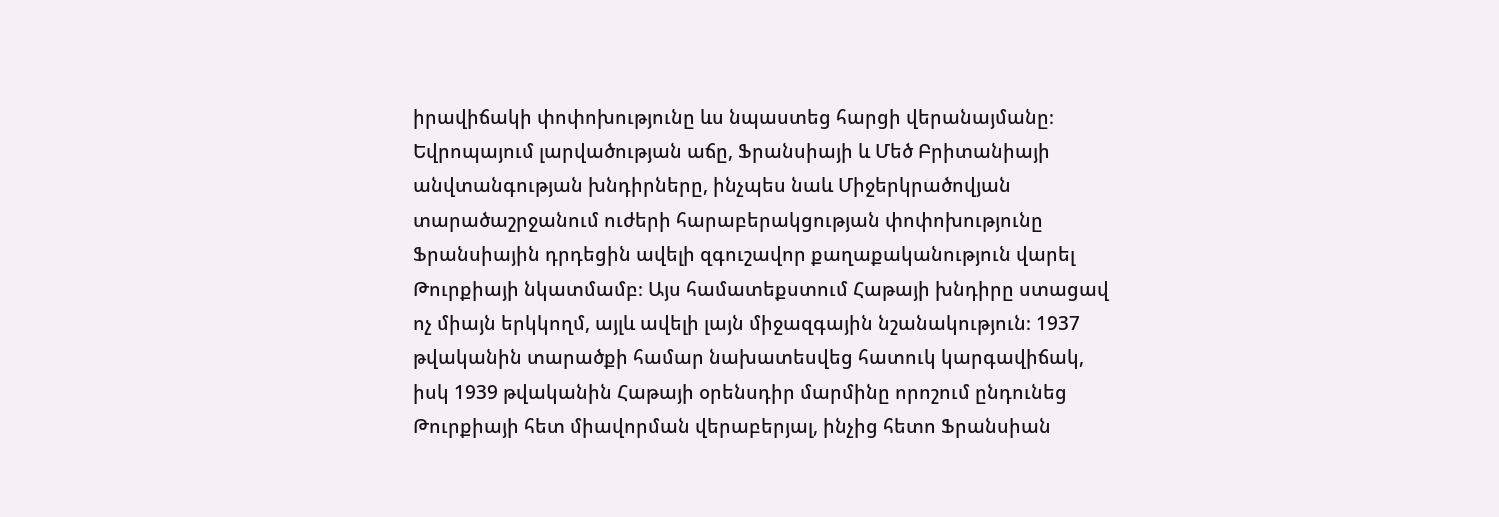իրավիճակի փոփոխությունը ևս նպաստեց հարցի վերանայմանը։ Եվրոպայում լարվածության աճը, Ֆրանսիայի և Մեծ Բրիտանիայի անվտանգության խնդիրները, ինչպես նաև Միջերկրածովյան տարածաշրջանում ուժերի հարաբերակցության փոփոխությունը Ֆրանսիային դրդեցին ավելի զգուշավոր քաղաքականություն վարել Թուրքիայի նկատմամբ։ Այս համատեքստում Հաթայի խնդիրը ստացավ ոչ միայն երկկողմ, այլև ավելի լայն միջազգային նշանակություն։ 1937 թվականին տարածքի համար նախատեսվեց հատուկ կարգավիճակ, իսկ 1939 թվականին Հաթայի օրենսդիր մարմինը որոշում ընդունեց Թուրքիայի հետ միավորման վերաբերյալ, ինչից հետո Ֆրանսիան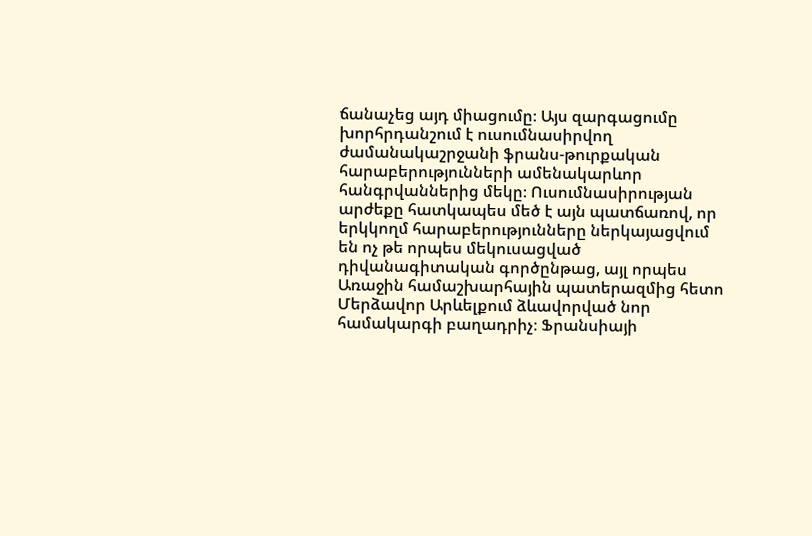ճանաչեց այդ միացումը։ Այս զարգացումը խորհրդանշում է ուսումնասիրվող ժամանակաշրջանի ֆրանս-թուրքական հարաբերությունների ամենակարևոր հանգրվաններից մեկը։ Ուսումնասիրության արժեքը հատկապես մեծ է այն պատճառով, որ երկկողմ հարաբերությունները ներկայացվում են ոչ թե որպես մեկուսացված դիվանագիտական գործընթաց, այլ որպես Առաջին համաշխարհային պատերազմից հետո Մերձավոր Արևելքում ձևավորված նոր համակարգի բաղադրիչ։ Ֆրանսիայի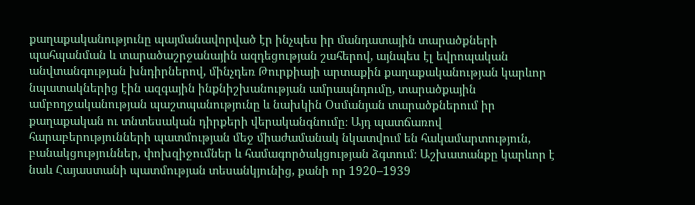քաղաքականությունը պայմանավորված էր ինչպես իր մանդատային տարածքների պահպանման և տարածաշրջանային ազդեցության շահերով, այնպես էլ եվրոպական անվտանգության խնդիրներով, մինչդեռ Թուրքիայի արտաքին քաղաքականության կարևոր նպատակներից էին ազգային ինքնիշխանության ամրապնդումը, տարածքային ամբողջականության պաշտպանությունը և նախկին Օսմանյան տարածքներում իր քաղաքական ու տնտեսական դիրքերի վերականգնումը։ Այդ պատճառով հարաբերությունների պատմության մեջ միաժամանակ նկատվում են հակամարտություն, բանակցություններ, փոխզիջումներ և համագործակցության ձգտում։ Աշխատանքը կարևոր է նաև Հայաստանի պատմության տեսանկյունից, քանի որ 1920–1939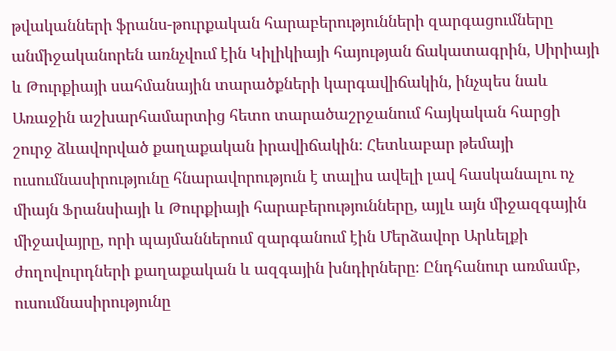թվականների ֆրանս-թուրքական հարաբերությունների զարգացումները անմիջականորեն առնչվում էին Կիլիկիայի հայության ճակատագրին, Սիրիայի և Թուրքիայի սահմանային տարածքների կարգավիճակին, ինչպես նաև Առաջին աշխարհամարտից հետո տարածաշրջանում հայկական հարցի շուրջ ձևավորված քաղաքական իրավիճակին։ Հետևաբար թեմայի ուսումնասիրությունը հնարավորություն է տալիս ավելի լավ հասկանալու ոչ միայն Ֆրանսիայի և Թուրքիայի հարաբերությունները, այլև այն միջազգային միջավայրը, որի պայմաններում զարգանում էին Մերձավոր Արևելքի ժողովուրդների քաղաքական և ազգային խնդիրները։ Ընդհանուր առմամբ, ուսումնասիրությունը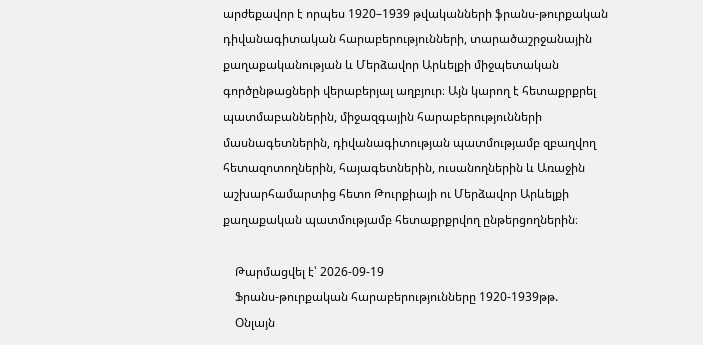արժեքավոր է որպես 1920–1939 թվականների ֆրանս-թուրքական դիվանագիտական հարաբերությունների, տարածաշրջանային քաղաքականության և Մերձավոր Արևելքի միջպետական գործընթացների վերաբերյալ աղբյուր։ Այն կարող է հետաքրքրել պատմաբաններին, միջազգային հարաբերությունների մասնագետներին, դիվանագիտության պատմությամբ զբաղվող հետազոտողներին, հայագետներին, ուսանողներին և Առաջին աշխարհամարտից հետո Թուրքիայի ու Մերձավոր Արևելքի քաղաքական պատմությամբ հետաքրքրվող ընթերցողներին։

    Թարմացվել է՝ 2026-09-19
    Ֆրանս-թուրքական հարաբերությունները 1920-1939թթ.
    Օնլայն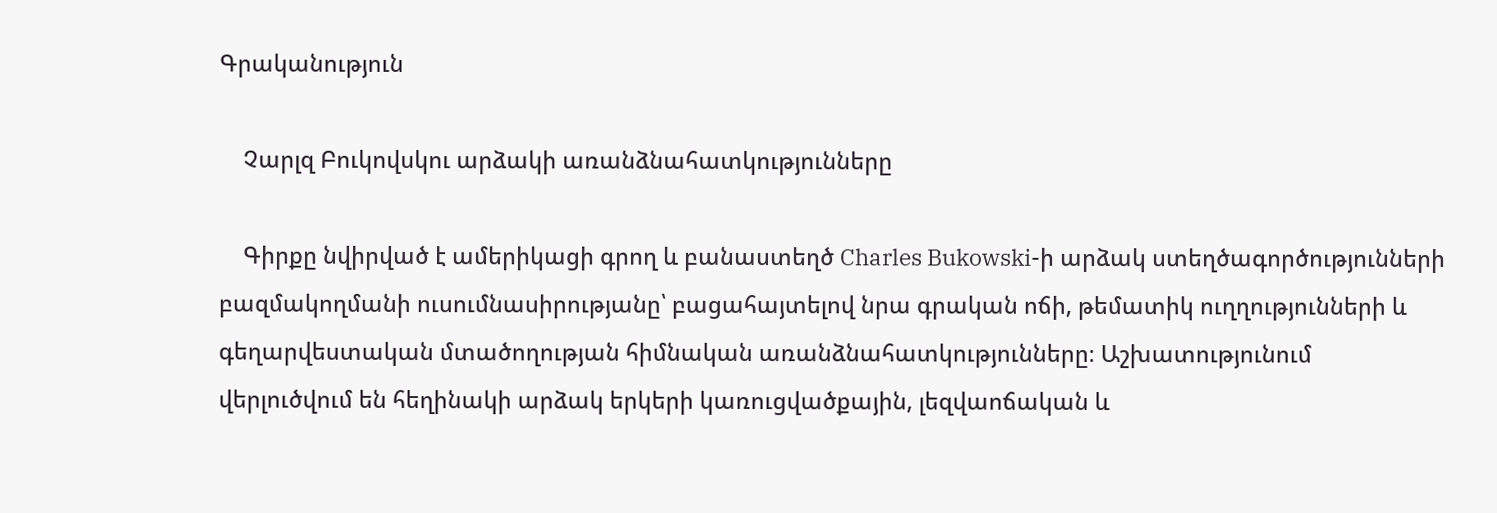Գրականություն

    Չարլզ Բուկովսկու արձակի առանձնահատկությունները

    Գիրքը նվիրված է ամերիկացի գրող և բանաստեղծ Charles Bukowski-ի արձակ ստեղծագործությունների բազմակողմանի ուսումնասիրությանը՝ բացահայտելով նրա գրական ոճի, թեմատիկ ուղղությունների և գեղարվեստական մտածողության հիմնական առանձնահատկությունները։ Աշխատությունում վերլուծվում են հեղինակի արձակ երկերի կառուցվածքային, լեզվաոճական և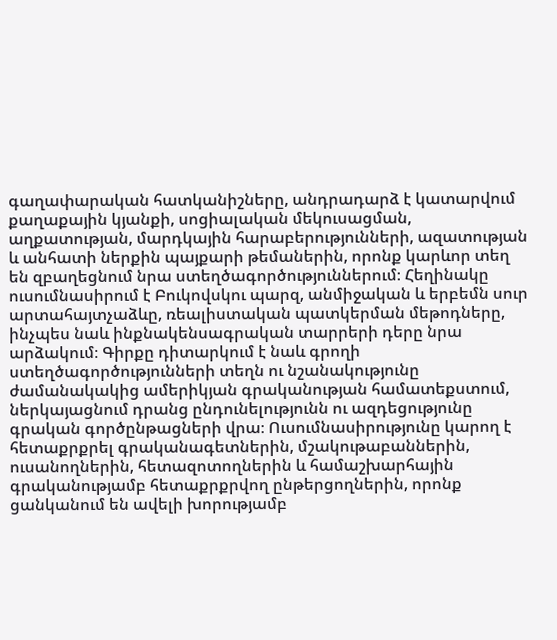գաղափարական հատկանիշները, անդրադարձ է կատարվում քաղաքային կյանքի, սոցիալական մեկուսացման, աղքատության, մարդկային հարաբերությունների, ազատության և անհատի ներքին պայքարի թեմաներին, որոնք կարևոր տեղ են զբաղեցնում նրա ստեղծագործություններում։ Հեղինակը ուսումնասիրում է Բուկովսկու պարզ, անմիջական և երբեմն սուր արտահայտչաձևը, ռեալիստական պատկերման մեթոդները, ինչպես նաև ինքնակենսագրական տարրերի դերը նրա արձակում։ Գիրքը դիտարկում է նաև գրողի ստեղծագործությունների տեղն ու նշանակությունը ժամանակակից ամերիկյան գրականության համատեքստում, ներկայացնում դրանց ընդունելությունն ու ազդեցությունը գրական գործընթացների վրա։ Ուսումնասիրությունը կարող է հետաքրքրել գրականագետներին, մշակութաբաններին, ուսանողներին, հետազոտողներին և համաշխարհային գրականությամբ հետաքրքրվող ընթերցողներին, որոնք ցանկանում են ավելի խորությամբ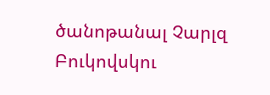ծանոթանալ Չարլզ Բուկովսկու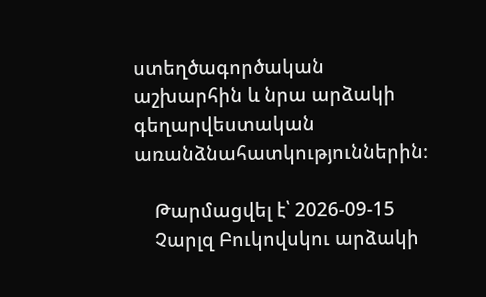ստեղծագործական աշխարհին և նրա արձակի գեղարվեստական առանձնահատկություններին։

    Թարմացվել է՝ 2026-09-15
    Չարլզ Բուկովսկու արձակի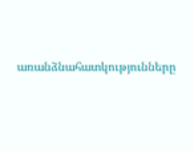առանձնահատկությունները